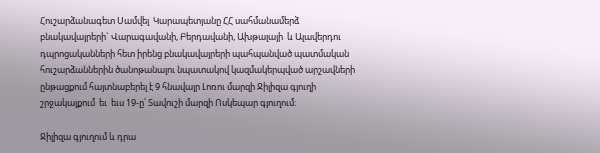Հուշարձանագետ Սամվել  Կարապետյանը ՀՀ սահմանամերձ  բնակավայրերի` Վարագավանի, Բերդավանի, Ախթալայի  և Ալավերդու դպրոցականների հետ իրենց բնակավայրերի պահպանված պատմական հուշարձաններին ծանոթանալու նպատակով կազմակերպված արշավների ընթացքում հայտնաբերել է 9 հնավայր Լոռու մարզի Ջիլիզա գյուղի շրջակայքում  եւ  եւս 19-ը՝ Տավուշի մարզի Ոսկեպար գյուղում։

Ջիլիզա գյուղում և դրա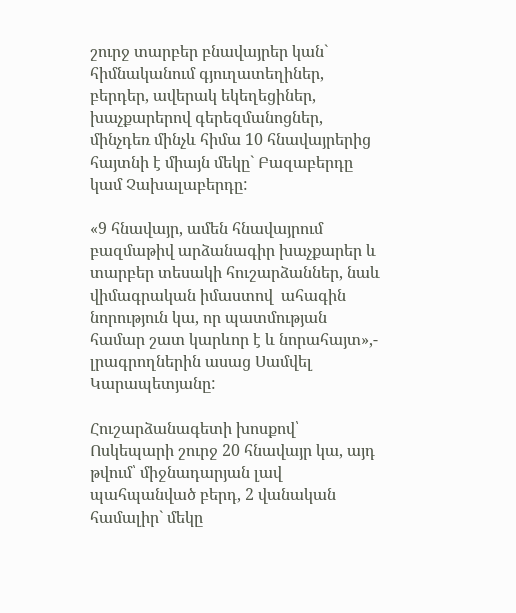շուրջ տարբեր բնավայրեր կան` հիմնականում գյուղատեղիներ, բերդեր, ավերակ եկեղեցիներ, խաչքարերով գերեզմանոցներ, մինչդեռ մինչև հիմա 10 հնավայրերից հայտնի է միայն մեկը` Բազաբերդը կամ Չախալաբերդը:

«9 հնավայր, ամեն հնավայրում բազմաթիվ արձանագիր խաչքարեր և տարբեր տեսակի հուշարձաններ, նաև վիմագրական իմաստով  ահագին նորություն կա, որ պատմության համար շատ կարևոր է և նորահայտ»,- լրագրողներին ասաց Սամվել Կարապետյանը:

Հուշարձանագետի խոսքով՝ Ոսկեպարի շուրջ 20 հնավայր կա, այդ թվում՝ միջնադարյան լավ պահպանված բերդ, 2 վանական համալիր` մեկը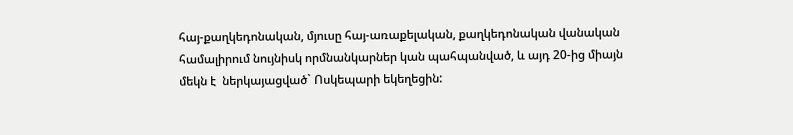հայ-քաղկեդոնական, մյուսը հայ-առաքելական, քաղկեդոնական վանական համալիրում նույնիսկ որմնանկարներ կան պահպանված, և այդ 20-ից միայն մեկն է  ներկայացված` Ոսկեպարի եկեղեցին: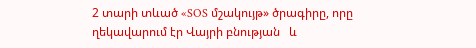2 տարի տևած «SOS մշակույթ» ծրագիրը, որը ղեկավարում էր Վայրի բնության   և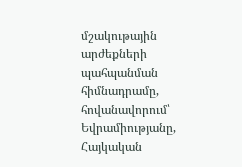մշակութային արժեքների պահպանման հիմնադրամը, հովանավորում՝ Եվրամիությանը, Հայկական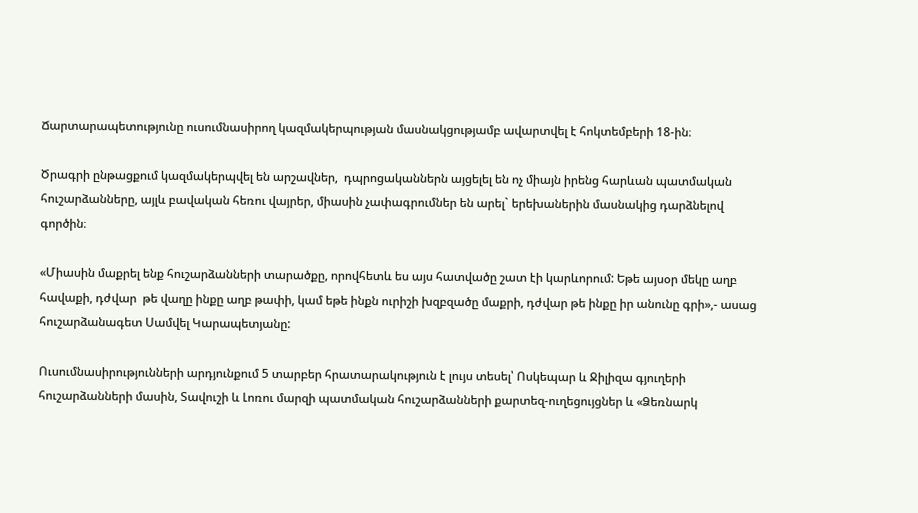Ճարտարապետությունը ուսումնասիրող կազմակերպության մասնակցությամբ ավարտվել է հոկտեմբերի 18-ին։

Ծրագրի ընթացքում կազմակերպվել են արշավներ,  դպրոցականներն այցելել են ոչ միայն իրենց հարևան պատմական հուշարձանները, այլև բավական հեռու վայրեր, միասին չափագրումներ են արել` երեխաներին մասնակից դարձնելով գործին։

«Միասին մաքրել ենք հուշարձանների տարածքը, որովհետև ես այս հատվածը շատ էի կարևորում: Եթե այսօր մեկը աղբ հավաքի, դժվար  թե վաղը ինքը աղբ թափի, կամ եթե ինքն ուրիշի խզբզածը մաքրի, դժվար թե ինքը իր անունը գրի»,- ասաց հուշարձանագետ Սամվել Կարապետյանը:

Ուսումնասիրությունների արդյունքում 5 տարբեր հրատարակություն է լույս տեսել՝ Ոսկեպար և Ջիլիզա գյուղերի հուշարձանների մասին, Տավուշի և Լոռու մարզի պատմական հուշարձանների քարտեզ-ուղեցույցներ և «Ձեռնարկ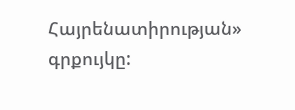Հայրենատիրության» գրքույկը: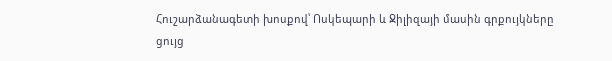Հուշարձանագետի խոսքով՝ Ոսկեպարի և Ջիլիզայի մասին գրքույկները ցույց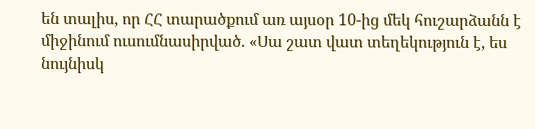են տալիս, որ ՀՀ տարածքում առ այսօր 10-ից մեկ հուշարձանն է միջինում ուսումնասիրված. «Սա շատ վատ տեղեկություն է, ես նույնիսկ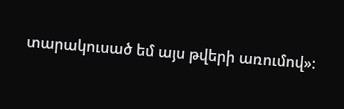տարակուսած եմ այս թվերի առումով»: